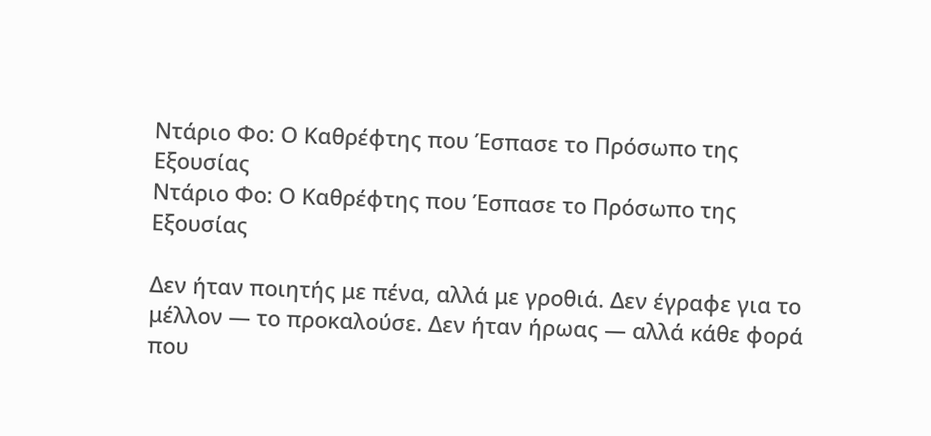Ντάριο Φο: Ο Καθρέφτης που Έσπασε το Πρόσωπο της Εξουσίας
Ντάριο Φο: Ο Καθρέφτης που Έσπασε το Πρόσωπο της Εξουσίας

Δεν ήταν ποιητής με πένα, αλλά με γροθιά. Δεν έγραφε για το μέλλον — το προκαλούσε. Δεν ήταν ήρωας — αλλά κάθε φορά που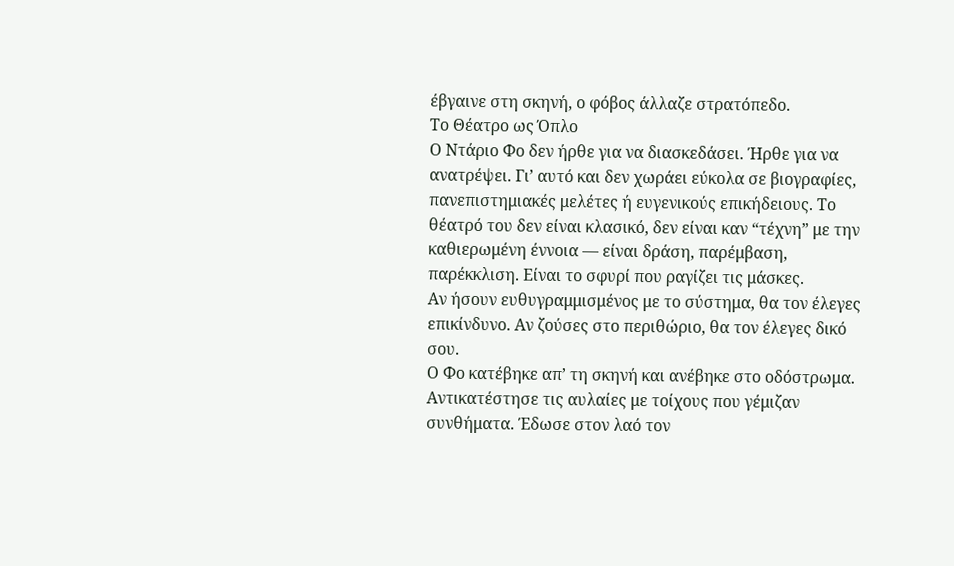έβγαινε στη σκηνή, ο φόβος άλλαζε στρατόπεδο.
Το Θέατρο ως Όπλο
Ο Ντάριο Φο δεν ήρθε για να διασκεδάσει. Ήρθε για να ανατρέψει. Γι’ αυτό και δεν χωράει εύκολα σε βιογραφίες, πανεπιστημιακές μελέτες ή ευγενικούς επικήδειους. Το θέατρό του δεν είναι κλασικό, δεν είναι καν “τέχνη” με την καθιερωμένη έννοια — είναι δράση, παρέμβαση, παρέκκλιση. Είναι το σφυρί που ραγίζει τις μάσκες.
Αν ήσουν ευθυγραμμισμένος με το σύστημα, θα τον έλεγες επικίνδυνο. Αν ζούσες στο περιθώριο, θα τον έλεγες δικό σου.
Ο Φο κατέβηκε απ’ τη σκηνή και ανέβηκε στο οδόστρωμα. Αντικατέστησε τις αυλαίες με τοίχους που γέμιζαν συνθήματα. Έδωσε στον λαό τον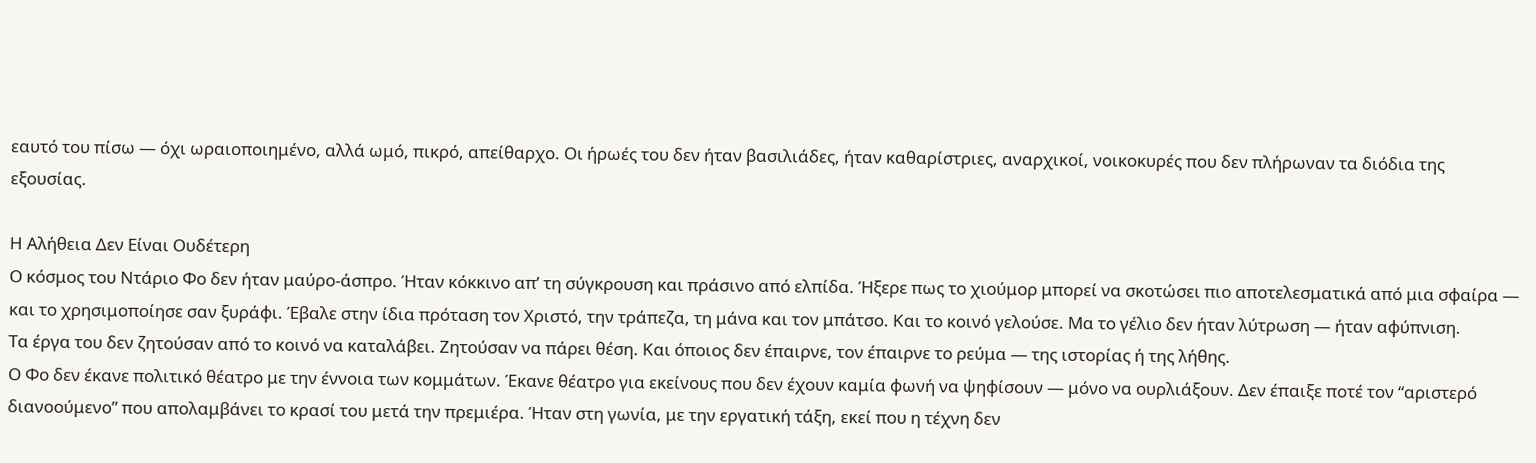εαυτό του πίσω — όχι ωραιοποιημένο, αλλά ωμό, πικρό, απείθαρχο. Οι ήρωές του δεν ήταν βασιλιάδες, ήταν καθαρίστριες, αναρχικοί, νοικοκυρές που δεν πλήρωναν τα διόδια της εξουσίας.

Η Αλήθεια Δεν Είναι Ουδέτερη
Ο κόσμος του Ντάριο Φο δεν ήταν μαύρο-άσπρο. Ήταν κόκκινο απ’ τη σύγκρουση και πράσινο από ελπίδα. Ήξερε πως το χιούμορ μπορεί να σκοτώσει πιο αποτελεσματικά από μια σφαίρα — και το χρησιμοποίησε σαν ξυράφι. Έβαλε στην ίδια πρόταση τον Χριστό, την τράπεζα, τη μάνα και τον μπάτσο. Και το κοινό γελούσε. Μα το γέλιο δεν ήταν λύτρωση — ήταν αφύπνιση.
Τα έργα του δεν ζητούσαν από το κοινό να καταλάβει. Ζητούσαν να πάρει θέση. Και όποιος δεν έπαιρνε, τον έπαιρνε το ρεύμα — της ιστορίας ή της λήθης.
Ο Φο δεν έκανε πολιτικό θέατρο με την έννοια των κομμάτων. Έκανε θέατρο για εκείνους που δεν έχουν καμία φωνή να ψηφίσουν — μόνο να ουρλιάξουν. Δεν έπαιξε ποτέ τον “αριστερό διανοούμενο” που απολαμβάνει το κρασί του μετά την πρεμιέρα. Ήταν στη γωνία, με την εργατική τάξη, εκεί που η τέχνη δεν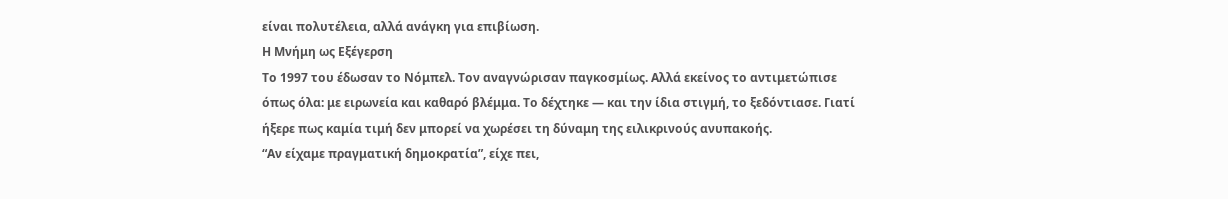είναι πολυτέλεια, αλλά ανάγκη για επιβίωση.
Η Μνήμη ως Εξέγερση
Το 1997 του έδωσαν το Νόμπελ. Τον αναγνώρισαν παγκοσμίως. Αλλά εκείνος το αντιμετώπισε όπως όλα: με ειρωνεία και καθαρό βλέμμα. Το δέχτηκε — και την ίδια στιγμή, το ξεδόντιασε. Γιατί ήξερε πως καμία τιμή δεν μπορεί να χωρέσει τη δύναμη της ειλικρινούς ανυπακοής.
“Αν είχαμε πραγματική δημοκρατία”, είχε πει,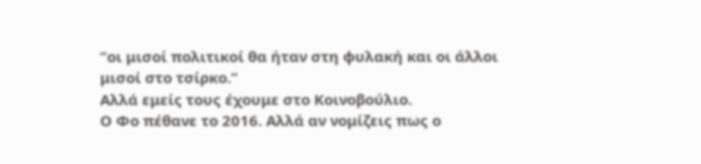“οι μισοί πολιτικοί θα ήταν στη φυλακή και οι άλλοι μισοί στο τσίρκο.”
Αλλά εμείς τους έχουμε στο Κοινοβούλιο.
Ο Φο πέθανε το 2016. Αλλά αν νομίζεις πως ο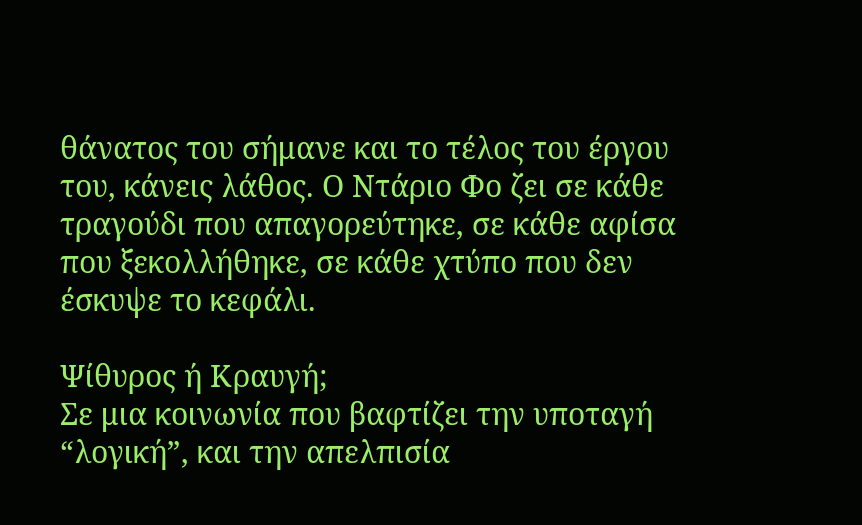θάνατος του σήμανε και το τέλος του έργου του, κάνεις λάθος. Ο Ντάριο Φο ζει σε κάθε τραγούδι που απαγορεύτηκε, σε κάθε αφίσα που ξεκολλήθηκε, σε κάθε χτύπο που δεν έσκυψε το κεφάλι.

Ψίθυρος ή Κραυγή;
Σε μια κοινωνία που βαφτίζει την υποταγή “λογική”, και την απελπισία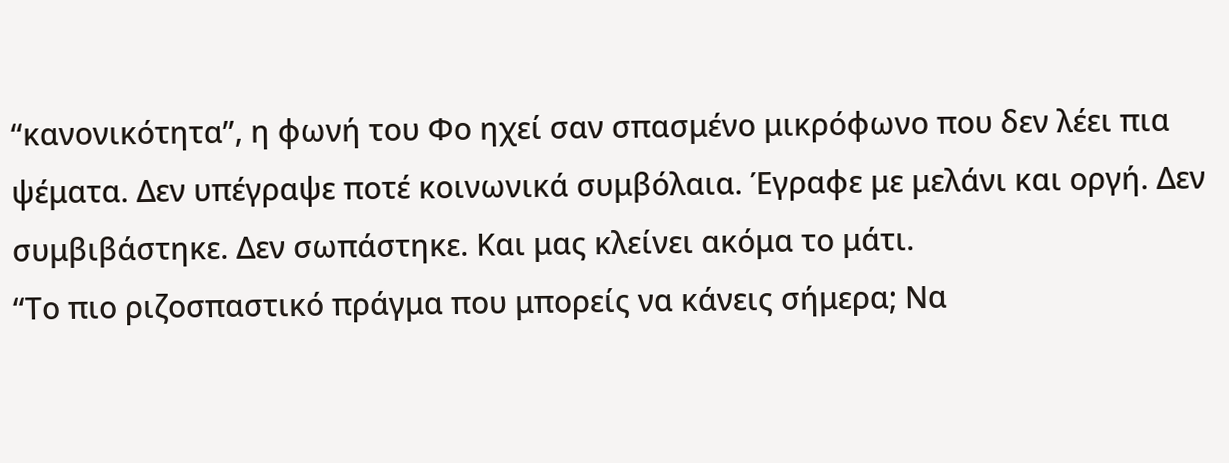“κανονικότητα”, η φωνή του Φο ηχεί σαν σπασμένο μικρόφωνο που δεν λέει πια ψέματα. Δεν υπέγραψε ποτέ κοινωνικά συμβόλαια. Έγραφε με μελάνι και οργή. Δεν συμβιβάστηκε. Δεν σωπάστηκε. Και μας κλείνει ακόμα το μάτι.
“Το πιο ριζοσπαστικό πράγμα που μπορείς να κάνεις σήμερα; Να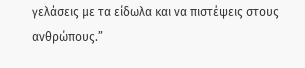γελάσεις με τα είδωλα και να πιστέψεις στους ανθρώπους.”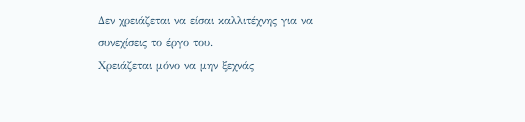Δεν χρειάζεται να είσαι καλλιτέχνης για να συνεχίσεις το έργο του.
Χρειάζεται μόνο να μην ξεχνάς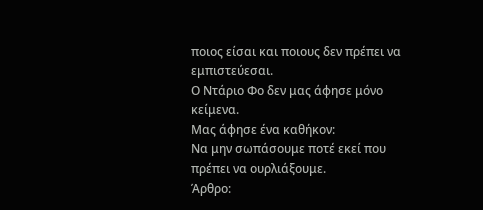ποιος είσαι και ποιους δεν πρέπει να εμπιστεύεσαι.
Ο Ντάριο Φο δεν μας άφησε μόνο κείμενα.
Μας άφησε ένα καθήκον:
Να μην σωπάσουμε ποτέ εκεί που πρέπει να ουρλιάξουμε.
Άρθρο: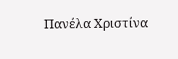Πανέλα Χριστίνα